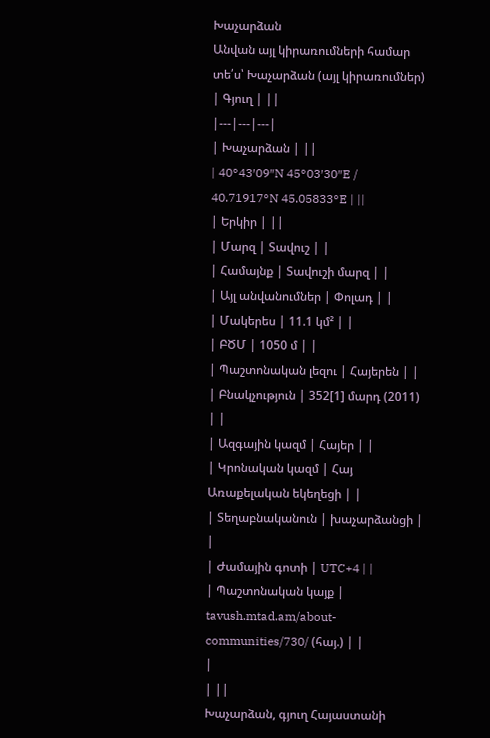Խաչարձան
Անվան այլ կիրառումների համար տե՛ս՝ Խաչարձան (այլ կիրառումներ)
| Գյուղ | ||
|---|---|---|
| Խաչարձան | ||
| 40°43′09″N 45°03′30″E / 40.71917°N 45.05833°E | ||
| Երկիր | ||
| Մարզ | Տավուշ | |
| Համայնք | Տավուշի մարզ | |
| Այլ անվանումներ | Փոլադ | |
| Մակերես | 11.1 կմ² | |
| ԲԾՄ | 1050 մ | |
| Պաշտոնական լեզու | Հայերեն | |
| Բնակչություն | 352[1] մարդ (2011) | |
| Ազգային կազմ | Հայեր | |
| Կրոնական կազմ | Հայ Առաքելական եկեղեցի | |
| Տեղաբնականուն | խաչարձանցի | |
| Ժամային գոտի | UTC+4 | |
| Պաշտոնական կայք | tavush.mtad.am/about-communities/730/ (հայ.) | |
|
| ||
Խաչարձան, գյուղ Հայաստանի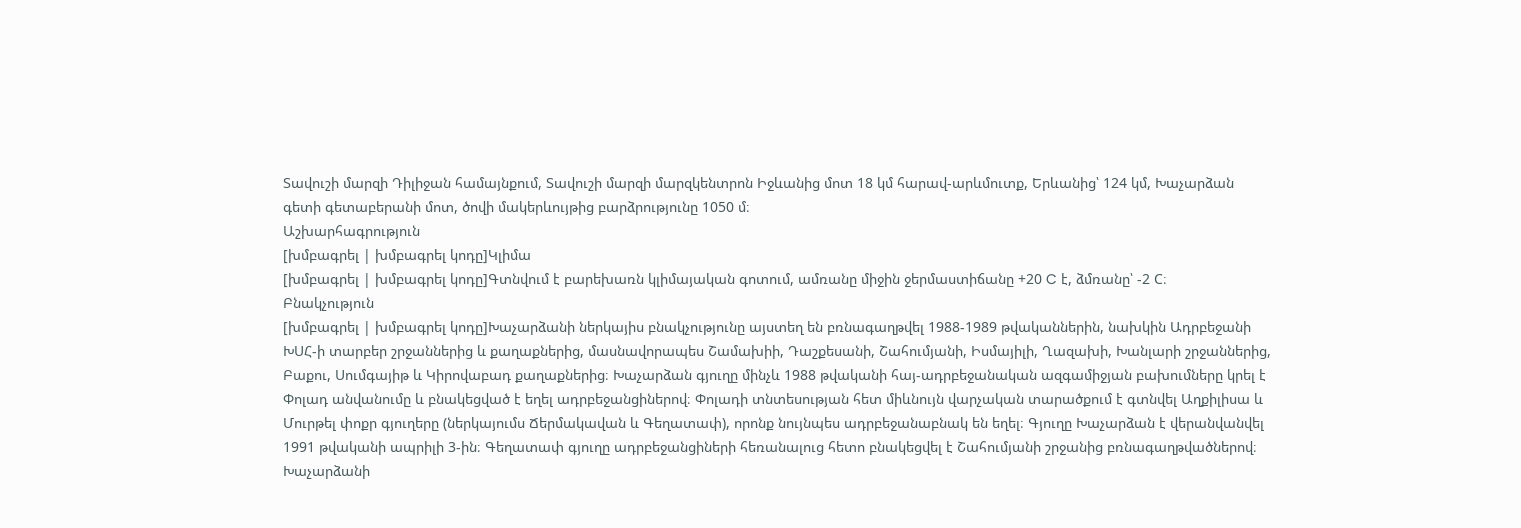Տավուշի մարզի Դիլիջան համայնքում, Տավուշի մարզի մարզկենտրոն Իջևանից մոտ 18 կմ հարավ-արևմուտք, Երևանից՝ 124 կմ, Խաչարձան գետի գետաբերանի մոտ, ծովի մակերևույթից բարձրությունը 1050 մ։
Աշխարհագրություն
[խմբագրել | խմբագրել կոդը]Կլիմա
[խմբագրել | խմբագրել կոդը]Գտնվում է բարեխառն կլիմայական գոտում, ամռանը միջին ջերմաստիճանը +20 C է, ձմռանը՝ -2 C։
Բնակչություն
[խմբագրել | խմբագրել կոդը]Խաչարձանի ներկայիս բնակչությունը այստեղ են բռնագաղթվել 1988-1989 թվականներին, նախկին Ադրբեջանի ԽՍՀ-ի տարբեր շրջաններից և քաղաքներից, մասնավորապես Շամախիի, Դաշքեսանի, Շահումյանի, Իսմայիլի, Ղազախի, Խանլարի շրջաններից, Բաքու, Սումգայիթ և Կիրովաբադ քաղաքներից։ Խաչարձան գյուղը մինչև 1988 թվականի հայ-ադրբեջանական ազգամիջյան բախումները կրել է Փոլադ անվանումը և բնակեցված է եղել ադրբեջանցիներով։ Փոլադի տնտեսության հետ միևնույն վարչական տարածքում է գտնվել Աղքիլիսա և Մուրթել փոքր գյուղերը (ներկայումս Ճերմակավան և Գեղատափ), որոնք նույնպես ադրբեջանաբնակ են եղել։ Գյուղը Խաչարձան է վերանվանվել 1991 թվականի ապրիլի 3-ին։ Գեղատափ գյուղը ադրբեջանցիների հեռանալուց հետո բնակեցվել է Շահումյանի շրջանից բռնագաղթվածներով։
Խաչարձանի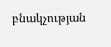բնակչության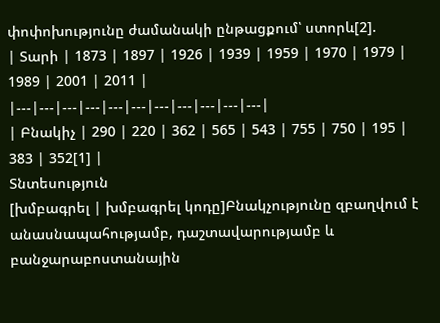փոփոխությունը ժամանակի ընթացքում՝ ստորև[2].
| Տարի | 1873 | 1897 | 1926 | 1939 | 1959 | 1970 | 1979 | 1989 | 2001 | 2011 |
|---|---|---|---|---|---|---|---|---|---|---|
| Բնակիչ | 290 | 220 | 362 | 565 | 543 | 755 | 750 | 195 | 383 | 352[1] |
Տնտեսություն
[խմբագրել | խմբագրել կոդը]Բնակչությունը զբաղվում է անասնապահությամբ, դաշտավարությամբ և բանջարաբոստանային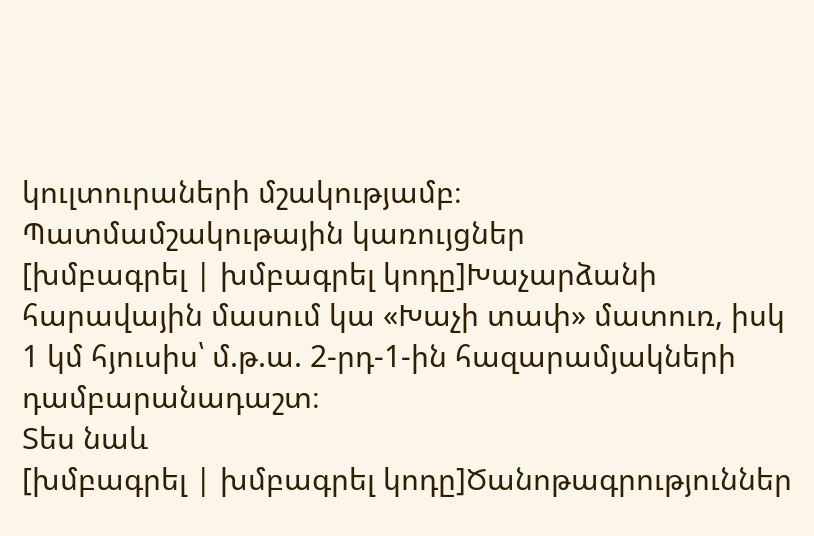կուլտուրաների մշակությամբ։
Պատմամշակութային կառույցներ
[խմբագրել | խմբագրել կոդը]Խաչարձանի հարավային մասում կա «Խաչի տափ» մատուռ, իսկ 1 կմ հյուսիս՝ մ.թ.ա. 2-րդ-1-ին հազարամյակների դամբարանադաշտ։
Տես նաև
[խմբագրել | խմբագրել կոդը]Ծանոթագրություններ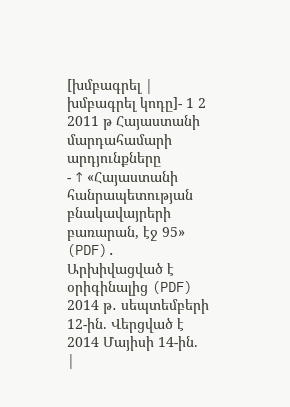[խմբագրել | խմբագրել կոդը]- 1 2 2011 թ Հայաստանի մարդահամարի արդյունքները
- ↑ «Հայաստանի հանրապետության բնակավայրերի բառարան, էջ 95» (PDF). Արխիվացված է օրիգինալից (PDF) 2014 թ․ սեպտեմբերի 12-ին. Վերցված է 2014 Մայիսի 14-ին.
|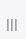|||